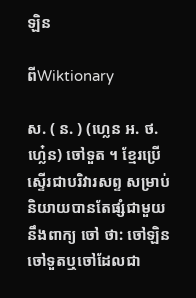ឡិន

ពីWiktionary

ស. ( ន. ) (ហ្លេន អ. ថ. ហ្លេ៎ន) ចៅទួត ។ ខ្មែរប្រើស្ទើរជាបរិវារសព្ទ សម្រាប់និយាយបានតែផ្សំជាមួយនឹងពាក្យ ចៅ ថា: ចៅឡិន ចៅទួតឬចៅដែលជា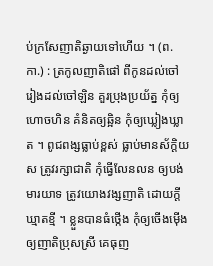ប់ក្រសែញាតិឆ្ងាយទៅហើយ ។ (ព. កា.) : ត្រកូលញាតិផៅ ពីកូនដល់ចៅ រៀងដល់ចៅឡិន គួរប្រុងប្រយ័ត្ន កុំឲ្យហោចហិន គំនិតឲ្យឆ្អិន កុំឲ្យឃ្លៀងឃ្លាត ។ ពូជពង្សធ្លាប់ខ្ពស់ ធ្លាប់មានស័ក្តិយស ត្រូវរក្សាជាតិ កុំធ្វើលែនលន ឲ្យបង់មារយាទ ត្រូវយោងវង្សញាតិ ដោយក្តីឃ្មាតខ្មី ។ ខ្លួនបានធំថ្កើង កុំឲ្យចើងម៉ើង ឲ្យញាតិប្រុសស្រី គេធុញ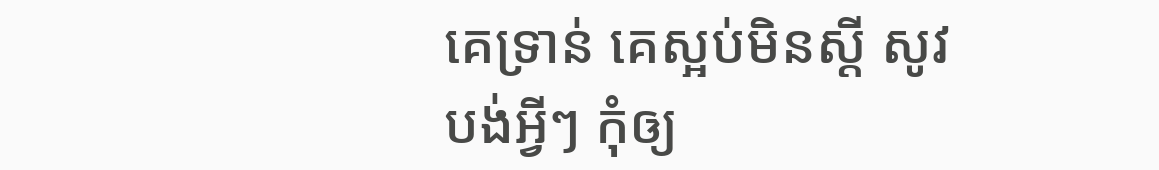គេទ្រាន់ គេស្អប់មិនស្ដី សូវបង់អ្វីៗ កុំឲ្យ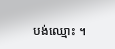បង់ឈ្មោះ ។